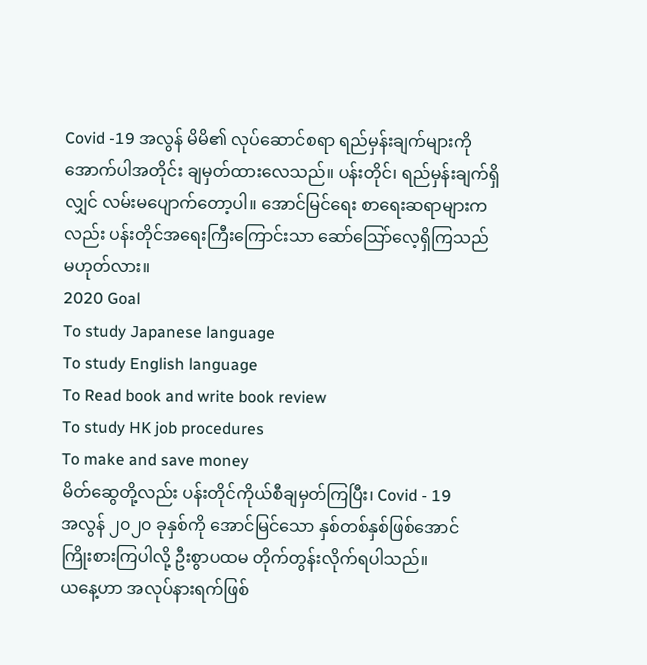Covid -19 အလွန် မိမိ၏ လုပ်ဆောင်စရာ ရည်မှန်းချက်များကို
အောက်ပါအတိုင်း ချမှတ်ထားလေသည်။ ပန်းတိုင်၊ ရည်မှန်းချက်ရှိ
လျှင် လမ်းမပျောက်တော့ပါ။ အောင်မြင်ရေး စာရေးဆရာများက
လည်း ပန်းတိုင်အရေးကြီးကြောင်းသာ ဆော်သြော်လေ့ရှိကြသည်
မဟုတ်လား။
2020 Goal
To study Japanese language
To study English language
To Read book and write book review
To study HK job procedures
To make and save money
မိတ်ဆွေတို့လည်း ပန်းတိုင်ကိုယ်စီချမှတ်ကြပြီး၊ Covid - 19
အလွန် ၂၀၂၀ ခုနှစ်ကို အောင်မြင်သော နှစ်တစ်နှစ်ဖြစ်အောင်
ကြိုးစားကြပါလို့ ဦးစွာပထမ တိုက်တွန်းလိုက်ရပါသည်။
ယနေ့ဟာ အလုပ်နားရက်ဖြစ်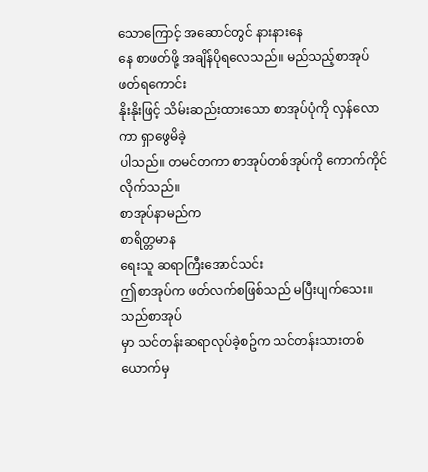သောကြောင့် အဆောင်တွင် နားနားနေ
နေ စာဖတ်ဖို့ အချိန်ပိုရလေသည်။ မည်သည့်စာအုပ် ဖတ်ရကောင်း
နိုးနိုးဖြင့် သိမ်းဆည်းထားသော စာအုပ်ပုံကို လှန်လောကာ ရှာဖွေမိခဲ့
ပါသည်။ တမင်တကာ စာအုပ်တစ်အုပ်ကို ကောက်ကိုင်လိုက်သည်။
စာအုပ်နာမည်က
စာရိတ္တမာန
ရေးသူ ဆရာကြီးအောင်သင်း
ဤစာအုပ်က ဖတ်လက်စဖြစ်သည် မပြီးပျက်သေး။ သည်စာအုပ်
မှာ သင်တန်းဆရာလုပ်ခဲ့စဥ်က သင်တန်းသားတစ်ယောက်မှ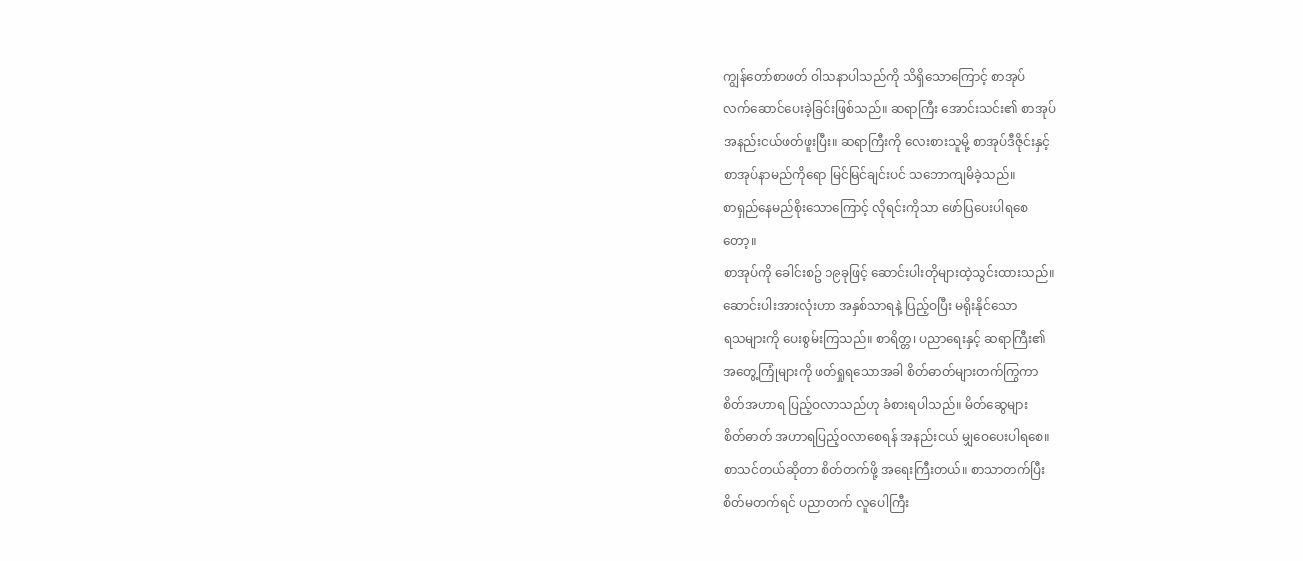ကျွန်တော်စာဖတ် ဝါသနာပါသည်ကို သိရှိသောကြောင့် စာအုပ်
လက်ဆောင်ပေးခဲ့ခြင်းဖြစ်သည်။ ဆရာကြီး အောင်းသင်း၏ စာအုပ်
အနည်းငယ်ဖတ်ဖူးပြီး။ ဆရာကြီးကို လေးစားသူမို့ စာအုပ်ဒီဇိုင်းနှင့်
စာအုပ်နာမည်ကိုရော မြင်မြင်ချင်းပင် သဘောကျမိခဲ့သည်။
စာရှည်နေမည်စိုးသောကြောင့် လိုရင်းကိုသာ ဖော်ပြပေးပါရစေ
တော့။
စာအုပ်ကို ခေါင်းစဥ် ၁၉ခုဖြင့် ဆောင်းပါးတိုများထဲ့သွင်းထားသည်။
ဆောင်းပါးအားလုံးဟာ အနှစ်သာရနဲ့ ပြည့်ဝပြီး မရိုးနိုင်သော
ရသများကို ပေးစွမ်းကြသည်။ စာရိတ္တ၊ ပညာရေးနှင့် ဆရာကြီး၏
အတွေ့ကြုံများကို ဖတ်ရှုရသောအခါ စိတ်ဓာတ်များတက်ကြွကာ
စိတ်အဟာရ ပြည့်ဝလာသည်ဟု ခံစားရပါသည်။ မိတ်ဆွေများ
စိတ်ဓာတ် အဟာရပြည့်ဝလာစေရန် အနည်းငယ် မျှဝေပေးပါရစေ။
စာသင်တယ်ဆိုတာ စိတ်တက်ဖို့ အရေးကြီးတယ်။ စာသာတက်ပြီး
စိတ်မတက်ရင် ပညာတက် လူပေါကြီး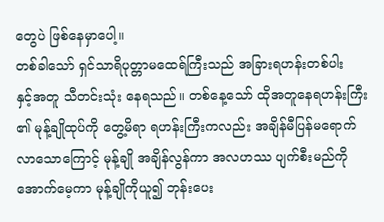တွေပဲ ဖြစ်နေမှာပေါ့။
တစ်ခါသော် ရှင်သာရိပုတ္တာမထေရ်ကြီးသည် အခြားရဟန်းတစ်ပါး
နှင့်အတူ သီတင်းသုံး နေရသည်။ တစ်နေ့သော် ထိုအတူနေရဟန်းကြီး
၏ မုန့်ချိုထုပ်ကို တွေ့မိရာ ရဟန်းကြီးကလည်း အချိန်မီပြန်မရောက်
လာသောကြောင့် မုန့်ချို အချိန်လွန်ကာ အလဟဿ ပျက်စီးမည်ကို
အောက်မေ့ကာ မုန့်ချိုကိုယူ၍ ဘုန်းပေး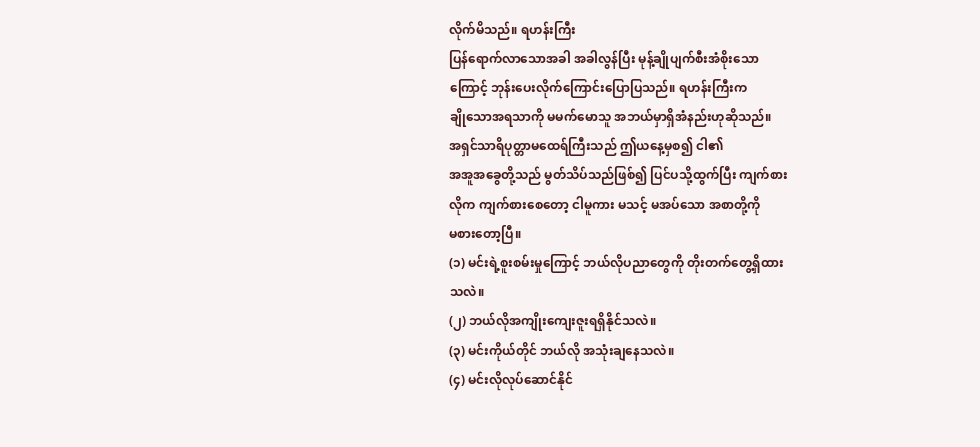လိုက်မိသည်။ ရဟန်းကြီး
ပြန်ရောက်လာသောအခါ အခါလွန်ပြီး မုန့်ချိုပျက်စီးအံစိုးသော
ကြောင့် ဘုန်းပေးလိုက်ကြောင်းပြောပြသည်။ ရဟန်းကြီးက
ချိုသောအရသာကို မမက်မောသူ အဘယ်မှာရှိအံနည်းဟုဆိုသည်။
အရှင်သာရိပုတ္တာမထေရ်ကြီးသည် ဤယနေ့မှစ၍ ငါ၏
အအူအခွေတို့သည် မွတ်သိပ်သည်ဖြစ်၍ ပြင်ပသို့ထွက်ပြီး ကျက်စား
လိုက ကျက်စားစေတော့ ငါမူကား မသင့် မအပ်သော အစာတို့ကို
မစားတော့ပြီ။
(၁) မင်းရဲ့စူးစမ်းမှုကြောင့် ဘယ်လိုပညာတွေကို တိုးတက်တွေ့ရှိထား
သလဲ။
(၂) ဘယ်လိုအကျိုးကျေးဇူးရရှိနိုင်သလဲ။
(၃) မင်းကိုယ်တိုင် ဘယ်လို အသုံးချနေသလဲ။
(၄) မင်းလိုလုပ်ဆောင်နိုင်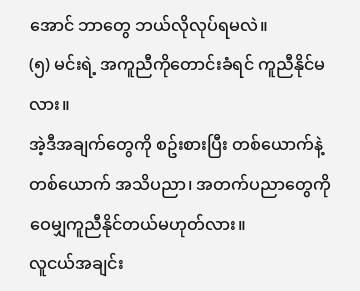အောင် ဘာတွေ ဘယ်လိုလုပ်ရမလဲ။
(၅) မင်းရဲ့ အကူညီကိုတောင်းခံရင် ကူညီနိုင်မလား။
အဲ့ဒီအချက်တွေကို စဥ်းစားပြီး တစ်ယောက်နဲ့တစ်ယောက် အသိပညာ၊ အတက်ပညာတွေကို ဝေမျှကူညီနိုင်တယ်မဟုတ်လား။
လူငယ်အချင်း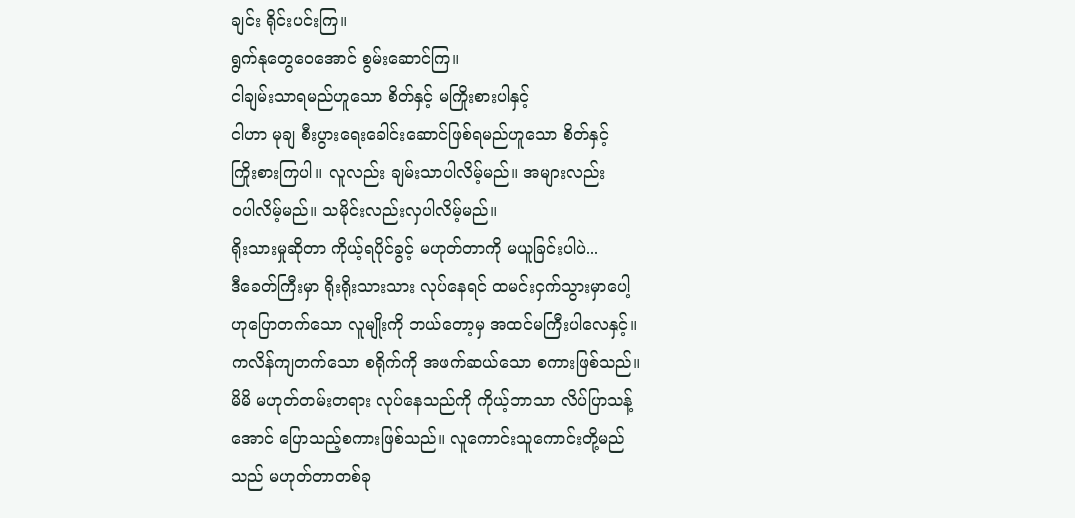ချင်း ရိုင်းပင်းကြ။
ရွက်နုတွေဝေအောင် စွမ်းဆောင်ကြ။
ငါချမ်းသာရမည်ဟူသော စိတ်နှင့် မကြိုးစားပါနှင့်
ငါဟာ မုချ စီးပွားရေးခေါင်းဆောင်ဖြစ်ရမည်ဟူသော စိတ်နှင့်
ကြိုးစားကြပါ။ လူလည်း ချမ်းသာပါလိမ့်မည်။ အများလည်း
ဝပါလိမ့်မည်။ သမိုင်းလည်းလှပါလိမ့်မည်။
ရိုးသားမှုဆိုတာ ကိုယ့်ရပိုင်ခွင့် မဟုတ်တာကို မယူခြင်းပါပဲ...
ဒီခေတ်ကြီးမှာ ရိုးရိုးသားသား လုပ်နေရင် ထမင်းငှက်သွားမှာပေါ့
ဟုပြောတက်သော လူမျိုးကို ဘယ်တော့မှ အထင်မကြီးပါလေနှင့်။
ကလိန်ကျတက်သော စရိုက်ကို အဖက်ဆယ်သော စကားဖြစ်သည်။
မိမိ မဟုတ်တမ်းတရား လုပ်နေသည်ကို ကိုယ့်ဘာသာ လိပ်ပြာသန့်
အောင် ပြောသည့်စကားဖြစ်သည်။ လူကောင်းသူကောင်းတို့မည်
သည် မဟုတ်တာတစ်ခု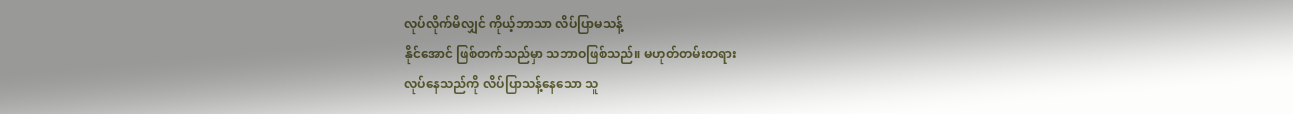လုပ်လိုက်မိလျှင် ကိုယ့်ဘာသာ လိပ်ပြာမသန့်
နိုင်အောင် ဖြစ်တက်သည်မှာ သဘာဝဖြစ်သည်။ မဟုတ်တမ်းတရား
လုပ်နေသည်ကို လိပ်ပြာသန့်နေသော သူ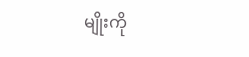မျိုးကို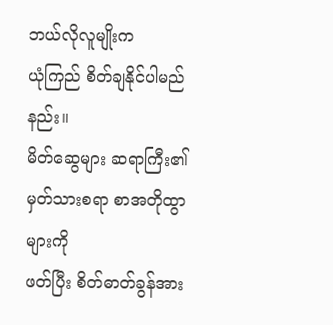ဘယ်လိုလူမျိုးက
ယုံကြည် စိတ်ချနိုင်ပါမည်နည်း။
မိတ်ဆွေများ ဆရာကြီး၏ မှတ်သားစရာ စာအတိုထွာများကို
ဖတ်ပြီး စိတ်ဓာတ်ခွန်အား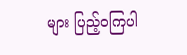များ ပြည့်ဝကြပါ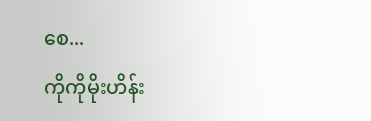စေ...
ကိုကိုမိုးဟိန်း